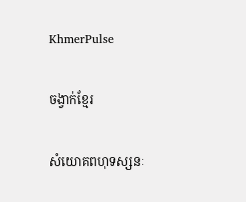KhmerPulse

ចង្វាក់ខ្មែរ

សំយោគពហុទស្សនៈ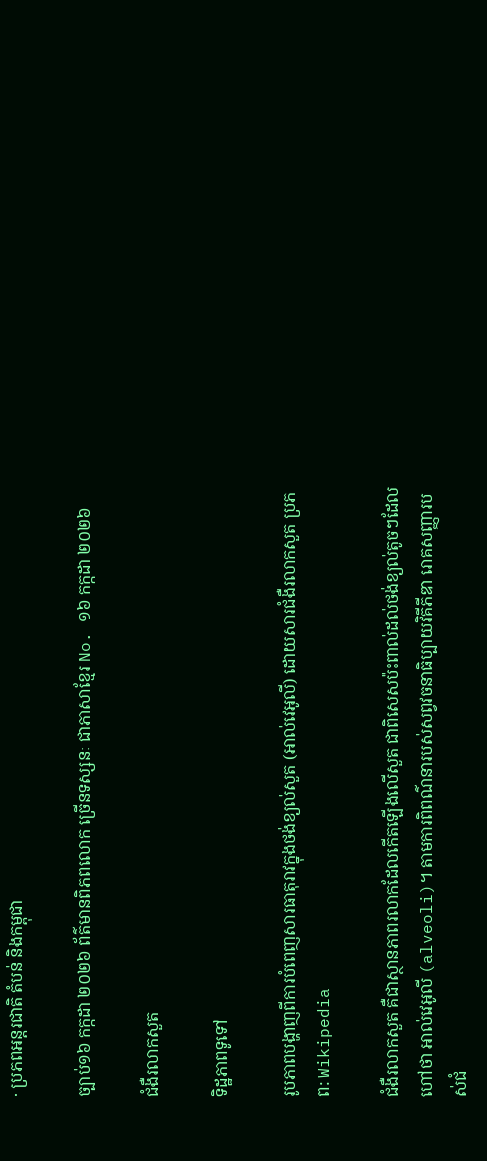· ប្រភពអន្តរជាតិ តំបន់ និងកម្ពុជា

ច្បាប់១៦ កក្កដា ២០២៦ ព័ត៌មានពិភពលោក ច្រើនទស្សនៈ ជាភាសាខ្មែរ No. ១៦ កក្កដា ២០២៦

ជំងឺរលាកសួត

ទិដ្ឋភាពទូទៅ

រូបភាពបង្ហាញពីការបំពេញសារធាតុរាវក្នុងថង់ខ្យល់សួត (អាល់វេអូលី) ដោយសារជំងឺរលាកសួត ប្រភព: Wikipedia

ជំងឺរលាកសួត គឺជាស្ថានភាពរលាកដែលកើតឡើងលើសួត ជាពិសេសប៉ះពាល់ដល់ថង់ខ្យល់តូចៗដែលហៅថា អាល់វេអូលី (alveoli)។ តាមការពិពណ៌នារបស់សព្វវចនាធិប្បាយវិគីភីឌា រោគសញ្ញារបស់ជំ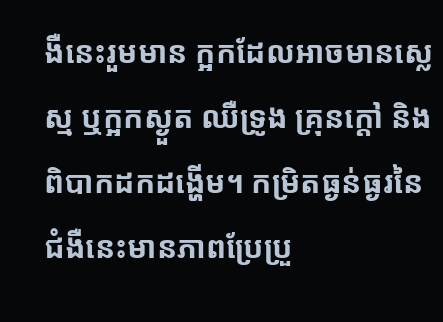ងឺនេះរួមមាន ក្អកដែលអាចមានស្លេស្ម ឬក្អកស្ងួត ឈឺទ្រូង គ្រុនក្តៅ និងពិបាកដកដង្ហើម។ កម្រិតធ្ងន់ធ្ងរនៃជំងឺនេះមានភាពប្រែប្រួ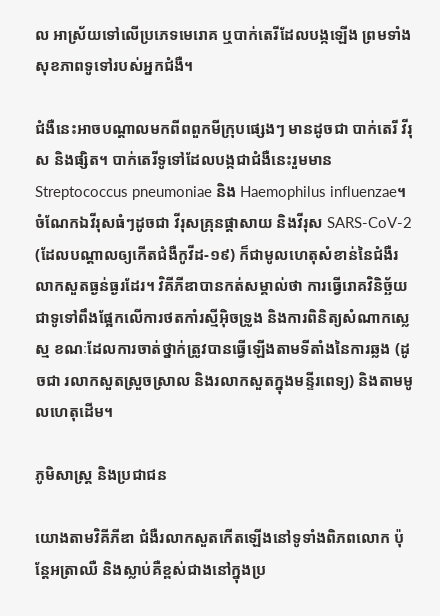ល អាស្រ័យទៅលើប្រភេទមេរោគ ឬបាក់តេរីដែលបង្កឡើង ព្រមទាំងសុខភាពទូទៅរបស់អ្នកជំងឺ។

ជំងឺនេះអាចបណ្តាលមកពីពពួកមីក្រុបផ្សេងៗ មានដូចជា បាក់តេរី វីរុស និងផ្សិត។ បាក់តេរីទូទៅដែលបង្កជាជំងឺនេះរួមមាន Streptococcus pneumoniae និង Haemophilus influenzae។ ចំណែកឯវីរុសធំៗដូចជា វីរុសគ្រុនផ្តាសាយ និងវីរុស SARS-CoV-2 (ដែលបណ្តាលឲ្យកើតជំងឺកូវីដ-១៩) ក៏ជាមូលហេតុសំខាន់នៃជំងឺរលាកសួតធ្ងន់ធ្ងរដែរ។ វិគីភីឌាបានកត់សម្គាល់ថា ការធ្វើរោគវិនិច្ឆ័យជាទូទៅពឹងផ្អែកលើការថតកាំរស្មីអ៊ិចទ្រូង និងការពិនិត្យសំណាកស្លេស្ម ខណៈដែលការចាត់ថ្នាក់ត្រូវបានធ្វើឡើងតាមទីតាំងនៃការឆ្លង (ដូចជា រលាកសួតស្រួចស្រាល និងរលាកសួតក្នុងមន្ទីរពេទ្យ) និងតាមមូលហេតុដើម។

ភូមិសាស្ត្រ និងប្រជាជន

យោងតាមវិគីភីឌា ជំងឺរលាកសួតកើតឡើងនៅទូទាំងពិភពលោក ប៉ុន្តែអត្រាឈឺ និងស្លាប់គឺខ្ពស់ជាងនៅក្នុងប្រ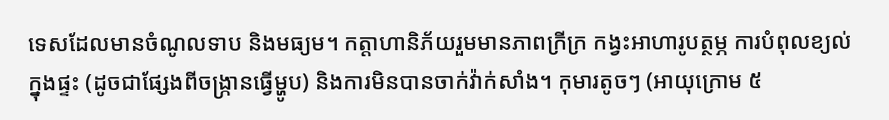ទេសដែលមានចំណូលទាប និងមធ្យម។ កត្តាហានិភ័យរួមមានភាពក្រីក្រ កង្វះអាហារូបត្ថម្ភ ការបំពុលខ្យល់ក្នុងផ្ទះ (ដូចជាផ្សែងពីចង្ក្រានធ្វើម្ហូប) និងការមិនបានចាក់វ៉ាក់សាំង។ កុមារតូចៗ (អាយុក្រោម ៥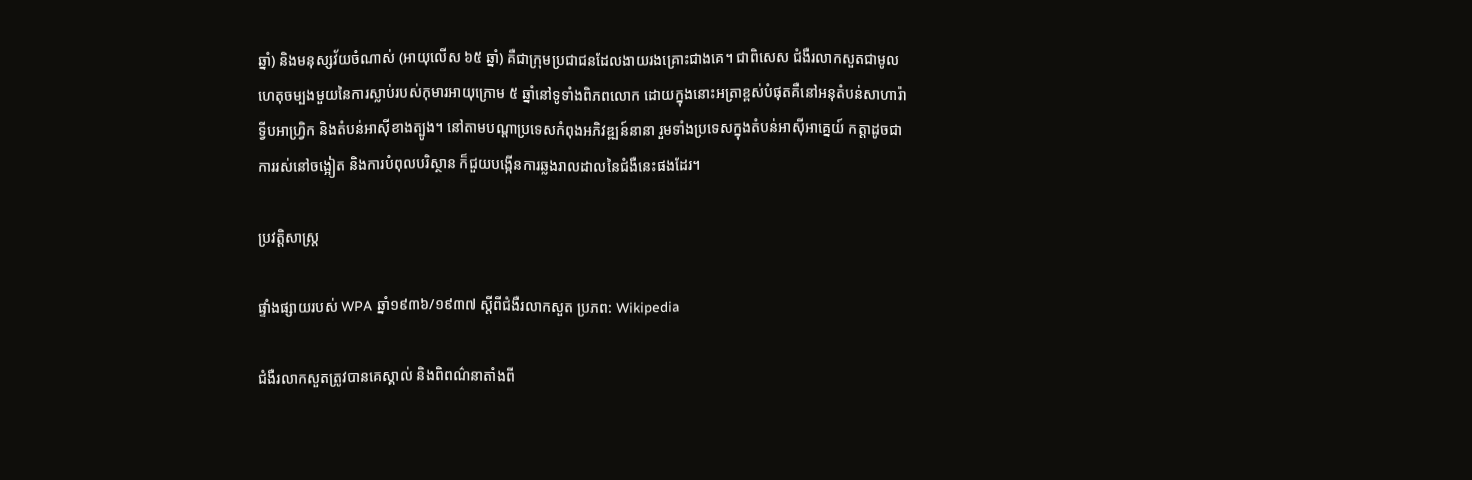ឆ្នាំ) និងមនុស្សវ័យចំណាស់ (អាយុលើស ៦៥ ឆ្នាំ) គឺជាក្រុមប្រជាជនដែលងាយរងគ្រោះជាងគេ។ ជាពិសេស ជំងឺរលាកសួតជាមូលហេតុចម្បងមួយនៃការស្លាប់របស់កុមារអាយុក្រោម ៥ ឆ្នាំនៅទូទាំងពិភពលោក ដោយក្នុងនោះអត្រាខ្ពស់បំផុតគឺនៅអនុតំបន់សាហារ៉ាទ្វីបអាហ្វ្រិក និងតំបន់អាស៊ីខាងត្បូង។ នៅតាមបណ្តាប្រទេសកំពុងអភិវឌ្ឍន៍នានា រួមទាំងប្រទេសក្នុងតំបន់អាស៊ីអាគ្នេយ៍ កត្តាដូចជាការរស់នៅចង្អៀត និងការបំពុលបរិស្ថាន ក៏ជួយបង្កើនការឆ្លងរាលដាលនៃជំងឺនេះផងដែរ។

ប្រវត្តិសាស្ត្រ

ផ្ទាំងផ្សាយរបស់ WPA ឆ្នាំ១៩៣៦/១៩៣៧ ស្តីពីជំងឺរលាកសួត ប្រភព: Wikipedia

ជំងឺរលាកសួតត្រូវបានគេស្គាល់ និងពិពណ៌នាតាំងពី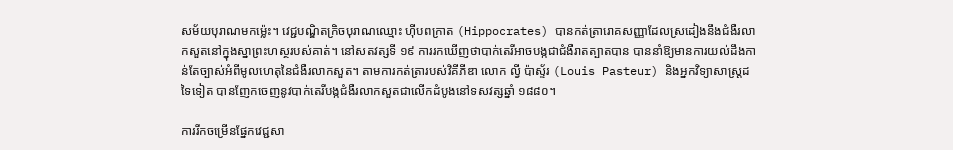សម័យបុរាណមកម៉្លេះ។ វេជ្ជបណ្ឌិតក្រិចបុរាណឈ្មោះ ហ៊ីបពក្រាត (Hippocrates) បានកត់ត្រារោគសញ្ញាដែលស្រដៀងនឹងជំងឺរលាកសួតនៅក្នុងស្នាព្រះហស្ថរបស់គាត់។ នៅសតវត្សទី ១៩ ការរកឃើញថាបាក់តេរីអាចបង្កជាជំងឺរាតត្បាតបាន បាននាំឱ្យមានការយល់ដឹងកាន់តែច្បាស់អំពីមូលហេតុនៃជំងឺរលាកសួត។ តាមការកត់ត្រារបស់វិគីភីឌា លោក ល្វី ប៉ាស្ទ័រ (Louis Pasteur) និងអ្នកវិទ្យាសាស្ត្រដទៃទៀត បានញែកចេញនូវបាក់តេរីបង្កជំងឺរលាកសួតជាលើកដំបូងនៅទសវត្សឆ្នាំ ១៨៨០។

ការរីកចម្រើនផ្នែកវេជ្ជសា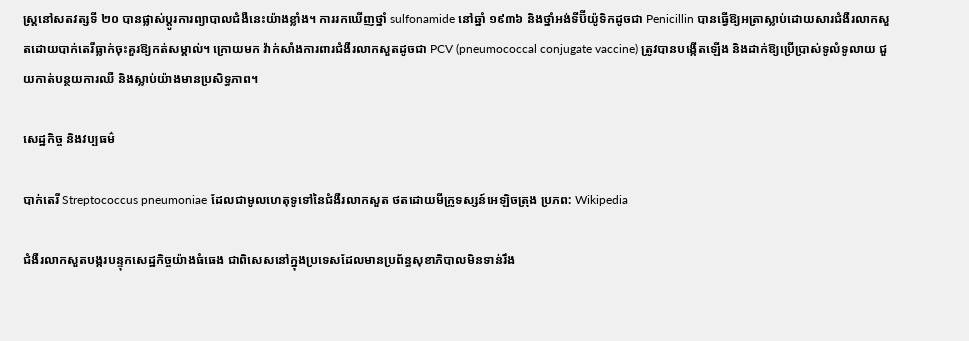ស្ត្រនៅសតវត្សទី ២០ បានផ្លាស់ប្តូរការព្យាបាលជំងឺនេះយ៉ាងខ្លាំង។ ការរកឃើញថ្នាំ sulfonamide នៅឆ្នាំ ១៩៣៦ និងថ្នាំអង់ទីប៊ីយ៉ូទិកដូចជា Penicillin បានធ្វើឱ្យអត្រាស្លាប់ដោយសារជំងឺរលាកសួតដោយបាក់តេរីធ្លាក់ចុះគួរឱ្យកត់សម្គាល់។ ក្រោយមក វ៉ាក់សាំងការពារជំងឺរលាកសួតដូចជា PCV (pneumococcal conjugate vaccine) ត្រូវបានបង្កើតឡើង និងដាក់ឱ្យប្រើប្រាស់ទូលំទូលាយ ជួយកាត់បន្ថយការឈឺ និងស្លាប់យ៉ាងមានប្រសិទ្ធភាព។

សេដ្ឋកិច្ច និងវប្បធម៌

បាក់តេរី Streptococcus pneumoniae ដែលជាមូលហេតុទូទៅនៃជំងឺរលាកសួត ថតដោយមីក្រូទស្សន៍អេឡិចត្រុង ប្រភព: Wikipedia

ជំងឺរលាកសួតបង្ករបន្ទុកសេដ្ឋកិច្ចយ៉ាងធំធេង ជាពិសេសនៅក្នុងប្រទេសដែលមានប្រព័ន្ធសុខាភិបាលមិនទាន់រឹង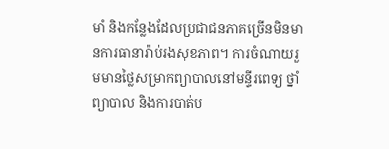មាំ និងកន្លែងដែលប្រជាជនភាគច្រើនមិនមានការធានារ៉ាប់រងសុខភាព។ ការចំណាយរួមមានថ្លៃសម្រាកព្យាបាលនៅមន្ទីរពេទ្យ ថ្នាំព្យាបាល និងការបាត់ប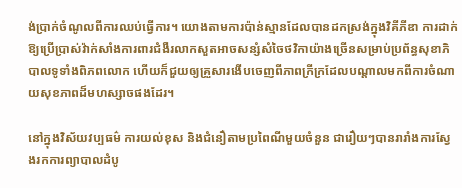ង់ប្រាក់ចំណូលពីការឈប់ធ្វើការ។ យោងតាមការប៉ាន់ស្មានដែលបានដកស្រង់ក្នុងវិគីភីឌា ការដាក់ឱ្យប្រើប្រាស់វ៉ាក់សាំងការពារជំងឺរលាកសួតអាចសន្សំសំចៃថវិកាយ៉ាងច្រើនសម្រាប់ប្រព័ន្ធសុខាភិបាលទូទាំងពិភពលោក ហើយក៏ជួយឲ្យគ្រួសារងើបចេញពីភាពក្រីក្រដែលបណ្តាលមកពីការចំណាយសុខភាពដ៏មហស្សាចផងដែរ។

នៅក្នុងវិស័យវប្បធម៌ ការយល់ខុស និងជំនឿតាមប្រពៃណីមួយចំនួន ជារឿយៗបានរារាំងការស្វែងរកការព្យាបាលដំបូ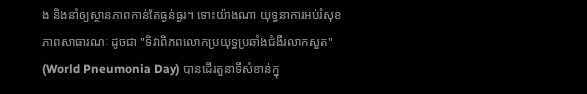ង និងនាំឲ្យស្ថានភាពកាន់តែធ្ងន់ធ្ងរ។ ទោះយ៉ាងណា យុទ្ធនាការអប់រំសុខភាពសាធារណៈ ដូចជា "ទិវាពិភពលោកប្រយុទ្ធប្រឆាំងជំងឺរលាកសួត" (World Pneumonia Day) បានដើរតួនាទីសំខាន់ក្នុ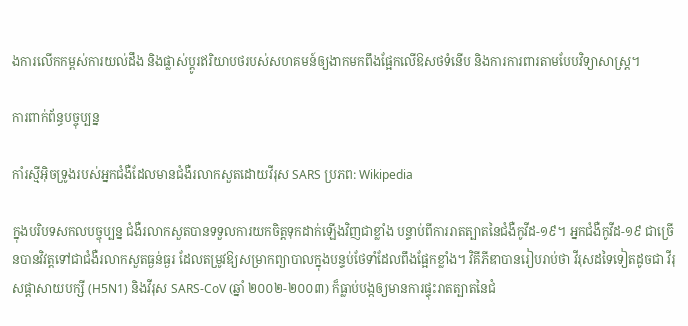ងការលើកកម្ពស់ការយល់ដឹង និងផ្លាស់ប្តូរឥរិយាបថរបស់សហគមន៍ឲ្យងាកមកពឹងផ្អែកលើឱសថទំនើប និងការការពារតាមបែបវិទ្យាសាស្ត្រ។

ការពាក់ព័ន្ធបច្ចុប្បន្ន

កាំរស្មីអ៊ិចទ្រូងរបស់អ្នកជំងឺដែលមានជំងឺរលាកសួតដោយវីរុស SARS ប្រភព: Wikipedia

ក្នុងបរិបទសកលបច្ចុប្បន្ន ជំងឺរលាកសួតបានទទួលការយកចិត្តទុកដាក់ឡើងវិញជាខ្លាំង បន្ទាប់ពីការរាតត្បាតនៃជំងឺកូវីដ-១៩។ អ្នកជំងឺកូវីដ-១៩ ជាច្រើនបានវិវត្តទៅជាជំងឺរលាកសួតធ្ងន់ធ្ងរ ដែលតម្រូវឱ្យសម្រាកព្យាបាលក្នុងបន្ទប់ថែទាំដែលពឹងផ្អែកខ្លាំង។ វិគីភីឌាបានរៀបរាប់ថា វីរុសដទៃទៀតដូចជា វីរុសផ្តាសាយបក្សី (H5N1) និងវីរុស SARS-CoV (ឆ្នាំ ២០០២-២០០៣) ក៏ធ្លាប់បង្កឲ្យមានការផ្ទុះរាតត្បាតនៃជំ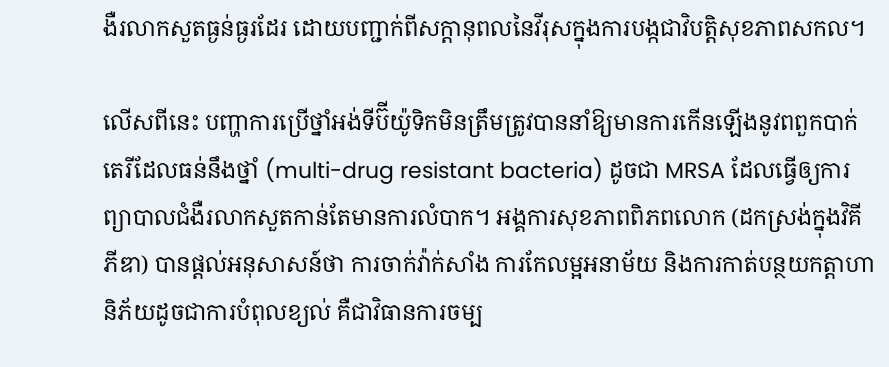ងឺរលាកសួតធ្ងន់ធ្ងរដែរ ដោយបញ្ជាក់ពីសក្តានុពលនៃវីរុសក្នុងការបង្កជាវិបត្តិសុខភាពសកល។

លើសពីនេះ បញ្ហាការប្រើថ្នាំអង់ទីប៊ីយ៉ូទិកមិនត្រឹមត្រូវបាននាំឱ្យមានការកើនឡើងនូវពពួកបាក់តេរីដែលធន់នឹងថ្នាំ (multi-drug resistant bacteria) ដូចជា MRSA ដែលធ្វើឲ្យការព្យាបាលជំងឺរលាកសួតកាន់តែមានការលំបាក។ អង្គការសុខភាពពិភពលោក (ដកស្រង់ក្នុងវិគីភីឌា) បានផ្តល់អនុសាសន៍ថា ការចាក់វ៉ាក់សាំង ការកែលម្អអនាម័យ និងការកាត់បន្ថយកត្តាហានិភ័យដូចជាការបំពុលខ្យល់ គឺជាវិធានការចម្ប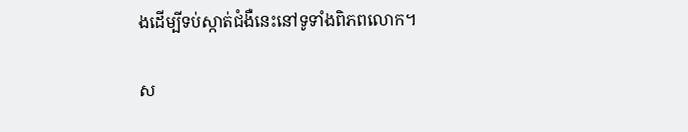ងដើម្បីទប់ស្កាត់ជំងឺនេះនៅទូទាំងពិភពលោក។

ស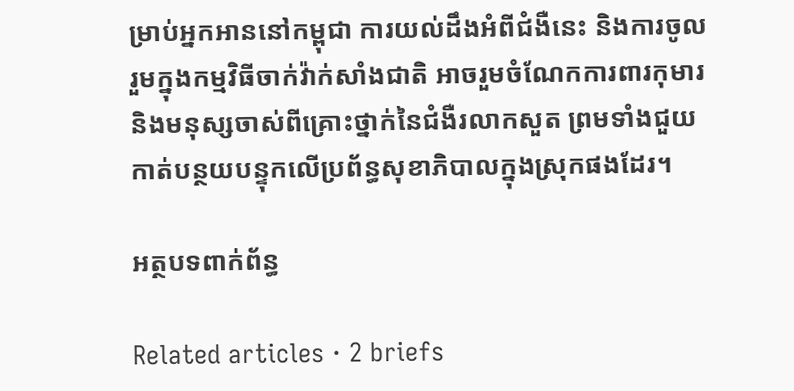ម្រាប់អ្នកអាននៅកម្ពុជា ការយល់ដឹងអំពីជំងឺនេះ និងការចូលរួមក្នុងកម្មវិធីចាក់វ៉ាក់សាំងជាតិ អាចរួមចំណែកការពារកុមារ និងមនុស្សចាស់ពីគ្រោះថ្នាក់នៃជំងឺរលាកសួត ព្រមទាំងជួយកាត់បន្ថយបន្ទុកលើប្រព័ន្ធសុខាភិបាលក្នុងស្រុកផងដែរ។

អត្ថបទពាក់ព័ន្ធ

Related articles · 2 briefs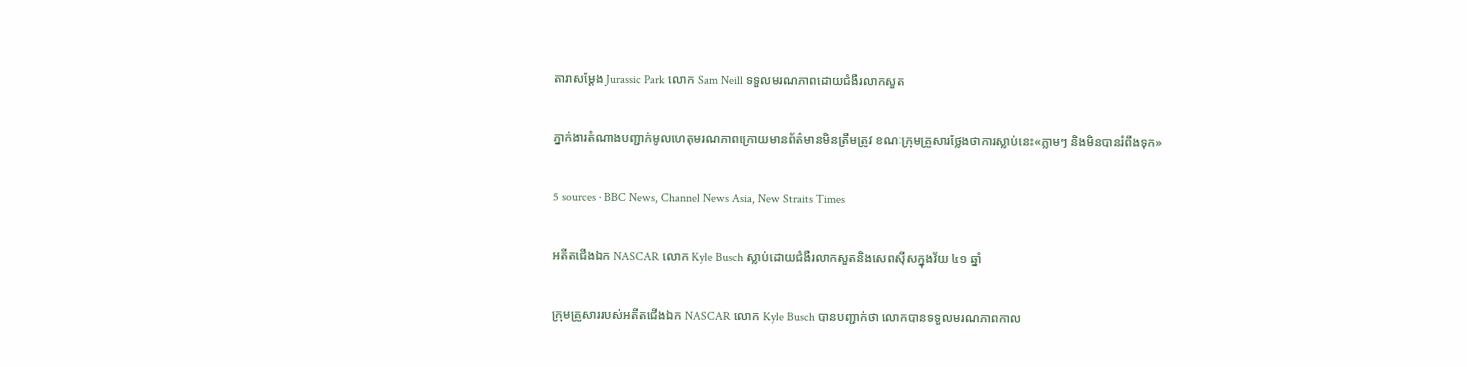តារាសម្តែង Jurassic Park លោក Sam Neill ទទួលមរណភាពដោយជំងឺរលាកសួត

ភ្នាក់ងារតំណាងបញ្ជាក់មូលហេតុមរណភាពក្រោយមានព័ត៌មានមិនត្រឹមត្រូវ ខណៈក្រុមគ្រួសារថ្លែងថាការស្លាប់នេះ«ភ្លាមៗ និងមិនបានរំពឹងទុក»

5 sources · BBC News, Channel News Asia, New Straits Times

អតីតជើងឯក NASCAR លោក Kyle Busch ស្លាប់ដោយជំងឺរលាកសួតនិងសេពស៊ីសក្នុងវ័យ ៤១ ឆ្នាំ

ក្រុមគ្រួសាររបស់អតីតជើងឯក NASCAR លោក Kyle Busch បានបញ្ជាក់ថា លោកបានទទួលមរណភាពកាល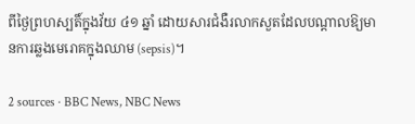ពីថ្ងៃព្រហស្បតិ៍ក្នុងវ័យ ៤១ ឆ្នាំ ដោយសារជំងឺរលាកសួតដែលបណ្តាលឱ្យមានការឆ្លងមេរោគក្នុងឈាម (sepsis)។

2 sources · BBC News, NBC News